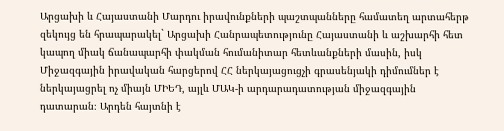Արցախի և Հայաստանի Մարդու իրավունքների պաշտպանները համատեղ արտահերթ զեկույց են հրապարակել` Արցախի Հանրապետությունը Հայաստանի և աշխարհի հետ կապող միակ ճանապարհի փակման հումանիտար հետևանքների մասին, իսկ Միջազգային իրավական հարցերով ՀՀ ներկայացուցչի գրասենյակի դիմումներ է ներկայացրել ոչ միայն ՄԻԵԴ, այլև ՄԱԿ-ի արդարադատության միջազգային դատարան։ Արդեն հայտնի է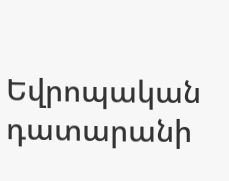Եվրոպական դատարանի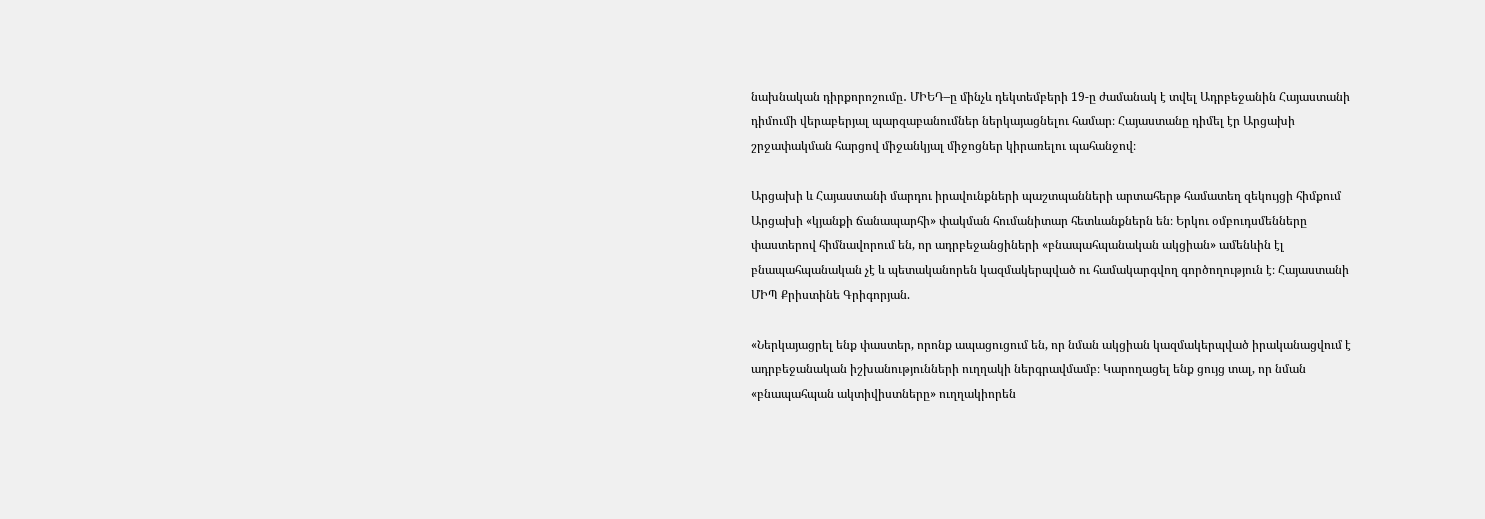նախնական դիրքորոշումը․ ՄԻԵԴ–ը մինչև դեկտեմբերի 19-ը ժամանակ է տվել Ադրբեջանին Հայաստանի դիմումի վերաբերյալ պարզաբանումներ ներկայացնելու համար։ Հայաստանը դիմել էր Արցախի շրջափակման հարցով միջանկյալ միջոցներ կիրառելու պահանջով։

Արցախի և Հայաստանի մարդու իրավունքների պաշտպանների արտահերթ համատեղ զեկույցի հիմքում Արցախի «կյանքի ճանապարհի» փակման հումանիտար հետևանքներն են։ Երկու օմբուդսմենները փաստերով հիմնավորում են, որ ադրբեջանցիների «բնապահպանական ակցիան» ամենևին էլ բնապահպանական չէ և պետականորեն կազմակերպված ու համակարգվող գործողություն է։ Հայաստանի ՄԻՊ Քրիստինե Գրիգորյան.

«Ներկայացրել ենք փաստեր, որոնք ապացուցում են, որ նման ակցիան կազմակերպված իրականացվում է ադրբեջանական իշխանությունների ուղղակի ներգրավմամբ։ Կարողացել ենք ցույց տալ, որ նման «բնապահպան ակտիվիստները» ուղղակիորեն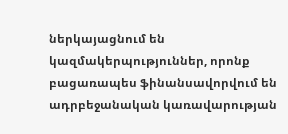ներկայացնում են կազմակերպություններ, որոնք բացառապես ֆինանսավորվում են ադրբեջանական կառավարության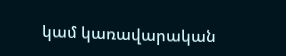կամ կառավարական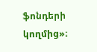ֆոնդերի կողմից»։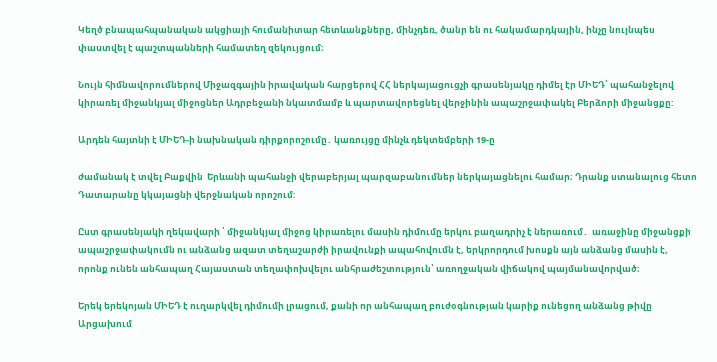Կեղծ բնապահպանական ակցիայի հումանիտար հետևանքները, մինչդեռ, ծանր են ու հակամարդկային, ինչը նույնպես փաստվել է պաշտպանների համատեղ զեկույցում։

Նույն հիմնավորումներով Միջազգային իրավական հարցերով ՀՀ ներկայացուցչի գրասենյակը դիմել էր ՄԻԵԴ՝ պահանջելով կիրառել միջանկյալ միջոցներ Ադրբեջանի նկատմամբ և պարտավորեցնել վերջինին ապաշրջափակել Բերձորի միջանցքը:

Արդեն հայտնի է ՄԻԵԴ-ի նախնական դիրքորոշումը․ կառույցը մինչև դեկտեմբերի 19-ը

ժամանակ է տվել Բաքվին  Երևանի պահանջի վերաբերյալ պարզաբանումներ ներկայացնելու համար։ Դրանք ստանալուց հետո Դատարանը կկայացնի վերջնական որոշում:

Ըստ գրասենյակի ղեկավարի ՝ միջանկյալ միջոց կիրառելու մասին դիմումը երկու բաղադրիչ է ներառում․  առաջինը միջանցքի ապաշրջափակումն ու անձանց ազատ տեղաշարժի իրավունքի ապահովումն է, երկրորդում խոսքն այն անձանց մասին է, որոնք ունեն անհապաղ Հայաստան տեղափոխվելու անհրաժեշտություն՝ առողջական վիճակով պայմանավորված։

Երեկ երեկոյան ՄԻԵԴ է ուղարկվել դիմումի լրացում, քանի որ անհապաղ բուժօգնության կարիք ունեցող անձանց թիվը Արցախում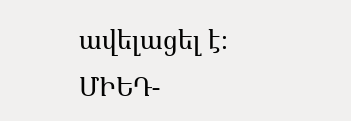ավելացել է։ ՄԻԵԴ-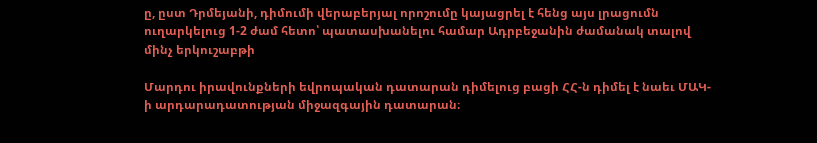ը, ըստ Դրմեյանի, դիմումի վերաբերյալ որոշումը կայացրել է հենց այս լրացումն ուղարկելուց 1-2 ժամ հետո՝ պատասխանելու համար Ադրբեջանին ժամանակ տալով մինչ երկուշաբթի

Մարդու իրավունքների եվրոպական դատարան դիմելուց բացի ՀՀ-ն դիմել է նաեւ ՄԱԿ-ի արդարադատության միջազգային դատարան։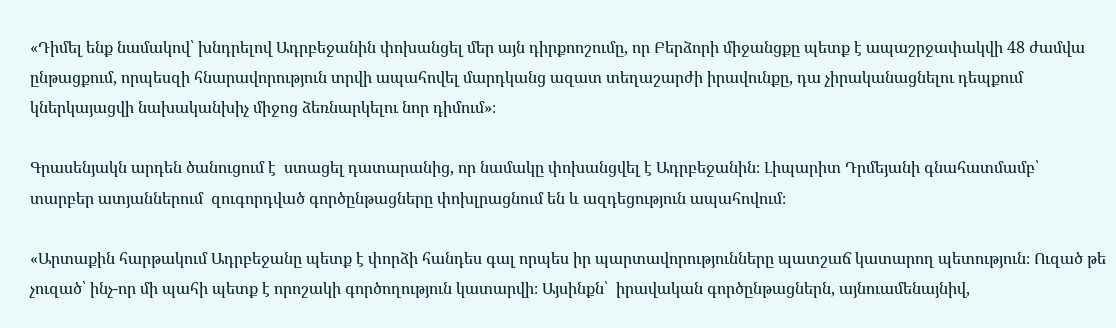«Դիմել ենք նամակով՝ խնդրելով Ադրբեջանին փոխանցել մեր այն դիրքոոշումը, որ Բերձորի միջանցքը պետք է ապաշրջափակվի 48 ժամվա ընթացքում, որպեսզի հնարավորություն տրվի ապահովել մարդկանց ազատ տեղաշարժի իրավունքը, դա չիրականացնելու դեպքում կներկայացվի նախականխիչ միջոց ձեռնարկելու նոր դիմում»։

Գրասենյակն արդեն ծանուցում է  ստացել դատարանից, որ նամակը փոխանցվել է Ադրբեջանին։ Լիպարիտ Դրմեյանի գնահատմամբ՝  տարբեր ատյաններում  զուգորդված գործընթացները փոխլրացնում են և ազդեցություն ապահովում։

«Արտաքին հարթակում Ադրբեջանը պետք է փորձի հանդես գալ որպես իր պարտավորությունները պատշաճ կատարող պետություն։ Ուզած թե չուզած՝ ինչ-որ մի պահի պետք է որոշակի գործողություն կատարվի։ Այսինքն՝  իրավական գործընթացներն, այնուամենայնիվ,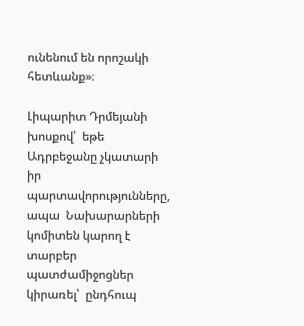ունենում են որոշակի հետևանք»։

Լիպարիտ Դրմեյանի խոսքով՝  եթե Ադրբեջանը չկատարի իր պարտավորությունները, ապա  Նախարարների կոմիտեն կարող է տարբեր պատժամիջոցներ կիրառել՝  ընդհուպ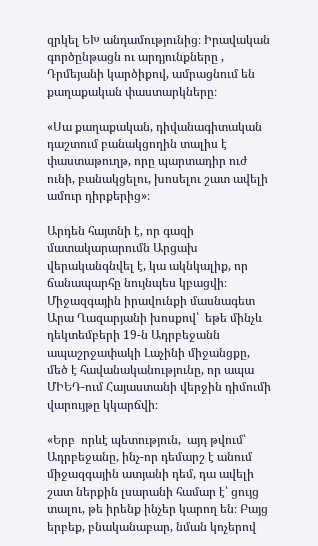զրկել ԵԽ անդամությունից։ Իրավական գործընթացն ու արդյունքները , Դրմեյանի կարծիքով, ամրացնում են քաղաքական փաստարկները։

«Սա քաղաքական, դիվանագիտական դաշտում բանակցողին տալիս է փաստաթուղթ, որը պարտադիր ուժ ունի, բանակցելու, խոսելու շատ ավելի ամուր դիրքերից»։

Արդեն հայտնի է, որ գազի  մատակարարումն Արցախ վերականգնվել է, կա ակնկալիք, որ ճանապարհը նույնպես կբացվի։ Միջազգային իրավունքի մասնագետ Արա Ղազարյանի խոսքով՝  եթե մինչև դեկտեմբերի 19-ն Ադրբեջանն ապաշրջափակի Լաչինի միջանցքը, մեծ է հավանականությունը, որ ապա ՄԻԵԴ-ում Հայաստանի վերջին դիմումի վարույթը կկարճվի։

«Երբ  որևէ պետություն,  այդ թվում՝ Ադրբեջանը, ինչ-որ դեմարշ է անում միջազգային ատյանի դեմ, դա ավելի շատ ներքին լսարանի համար է՝ ցույց տալու, թե իրենք ինչեր կարող են։ Բայց երբեք, բնականաբար, նման կոչերով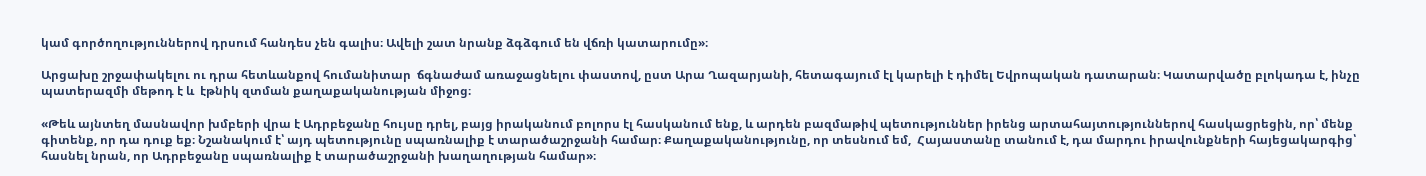կամ գործողություններով դրսում հանդես չեն գալիս։ Ավելի շատ նրանք ձգձգում են վճռի կատարումը»։

Արցախը շրջափակելու ու դրա հետևանքով հումանիտար  ճգնաժամ առաջացնելու փաստով, ըստ Արա Ղազարյանի, հետագայում էլ կարելի է դիմել Եվրոպական դատարան։ Կատարվածը բլոկադա է, ինչը պատերազմի մեթոդ է և  էթնիկ զտման քաղաքականության միջոց։

«Թեև այնտեղ մասնավոր խմբերի վրա է Ադրբեջանը հույսը դրել, բայց իրականում բոլորս էլ հասկանում ենք, և արդեն բազմաթիվ պետություններ իրենց արտահայտություններով հասկացրեցին, որ՝ մենք գիտենք, որ դա դուք եք։ Նշանակում է՝ այդ պետությունը սպառնալիք է տարածաշրջանի համար։ Քաղաքականությունը, որ տեսնում եմ,  Հայաստանը տանում է, դա մարդու իրավունքների հայեցակարգից՝ հասնել նրան, որ Ադրբեջանը սպառնալիք է տարածաշրջանի խաղաղության համար»։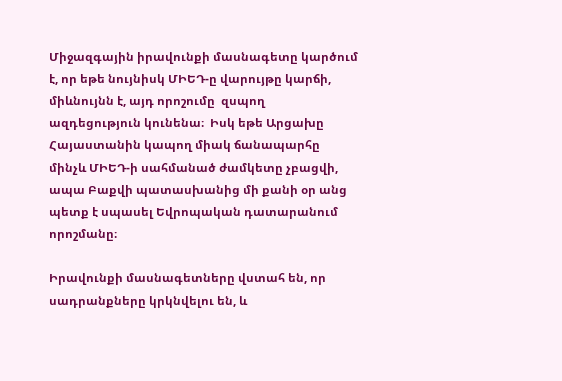Միջազգային իրավունքի մասնագետը կարծում է, որ եթե նույնիսկ ՄԻԵԴ-ը վարույթը կարճի, միևնույնն է, այդ որոշումը  զսպող ազդեցություն կունենա։  Իսկ եթե Արցախը Հայաստանին կապող միակ ճանապարհը մինչև ՄԻԵԴ-ի սահմանած ժամկետը չբացվի, ապա Բաքվի պատասխանից մի քանի օր անց պետք է սպասել Եվրոպական դատարանում որոշմանը։

Իրավունքի մասնագետները վստահ են, որ սադրանքները կրկնվելու են, և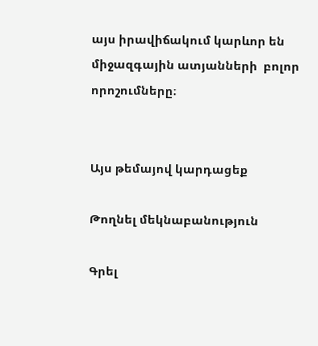այս իրավիճակում կարևոր են միջազգային ատյանների  բոլոր որոշումները։


Այս թեմայով կարդացեք

Թողնել մեկնաբանություն

Գրել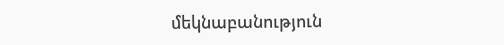մեկնաբանություն